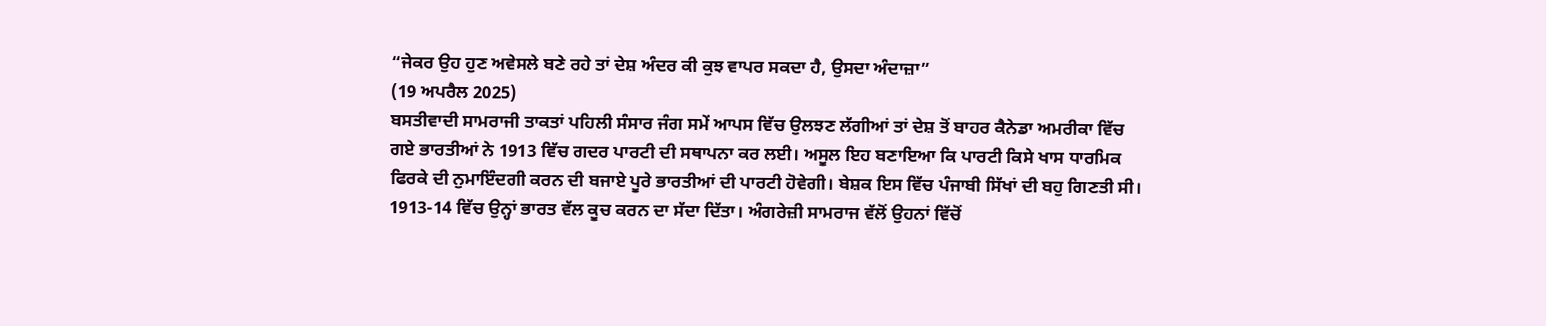“ਜੇਕਰ ਉਹ ਹੁਣ ਅਵੇਸਲੇ ਬਣੇ ਰਹੇ ਤਾਂ ਦੇਸ਼ ਅੰਦਰ ਕੀ ਕੁਝ ਵਾਪਰ ਸਕਦਾ ਹੈ, ਉਸਦਾ ਅੰਦਾਜ਼ਾ”
(19 ਅਪਰੈਲ 2025)
ਬਸਤੀਵਾਦੀ ਸਾਮਰਾਜੀ ਤਾਕਤਾਂ ਪਹਿਲੀ ਸੰਸਾਰ ਜੰਗ ਸਮੇਂ ਆਪਸ ਵਿੱਚ ਉਲਝਣ ਲੱਗੀਆਂ ਤਾਂ ਦੇਸ਼ ਤੋਂ ਬਾਹਰ ਕੈਨੇਡਾ ਅਮਰੀਕਾ ਵਿੱਚ ਗਏ ਭਾਰਤੀਆਂ ਨੇ 1913 ਵਿੱਚ ਗਦਰ ਪਾਰਟੀ ਦੀ ਸਥਾਪਨਾ ਕਰ ਲਈ। ਅਸੂਲ ਇਹ ਬਣਾਇਆ ਕਿ ਪਾਰਟੀ ਕਿਸੇ ਖਾਸ ਧਾਰਮਿਕ ਫਿਰਕੇ ਦੀ ਨੁਮਾਇੰਦਗੀ ਕਰਨ ਦੀ ਬਜਾਏ ਪੂਰੇ ਭਾਰਤੀਆਂ ਦੀ ਪਾਰਟੀ ਹੋਵੇਗੀ। ਬੇਸ਼ਕ ਇਸ ਵਿੱਚ ਪੰਜਾਬੀ ਸਿੱਖਾਂ ਦੀ ਬਹੁ ਗਿਣਤੀ ਸੀ। 1913-14 ਵਿੱਚ ਉਨ੍ਹਾਂ ਭਾਰਤ ਵੱਲ ਕੂਚ ਕਰਨ ਦਾ ਸੱਦਾ ਦਿੱਤਾ। ਅੰਗਰੇਜ਼ੀ ਸਾਮਰਾਜ ਵੱਲੋਂ ਉਹਨਾਂ ਵਿੱਚੋਂ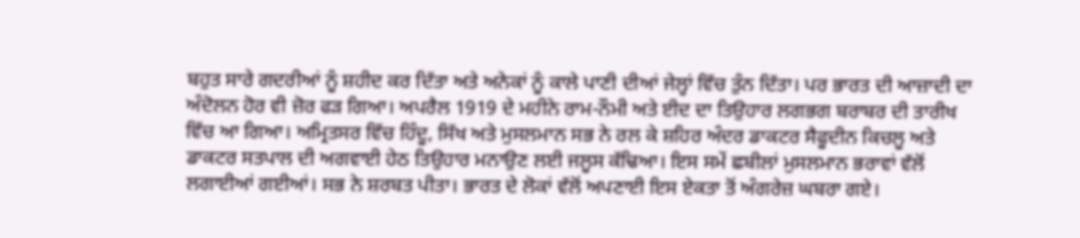ਬਹੁਤ ਸਾਰੇ ਗਦਰੀਆਂ ਨੂੰ ਸ਼ਹੀਦ ਕਰ ਦਿੱਤਾ ਅਤੇ ਅਨੇਕਾਂ ਨੂੰ ਕਾਲੇ ਪਾਣੀ ਦੀਆਂ ਜੇਲ੍ਹਾਂ ਵਿੱਚ ਤੁੰਨ ਦਿੱਤਾ। ਪਰ ਭਾਰਤ ਦੀ ਆਜ਼ਾਦੀ ਦਾ ਅੰਦੋਲਨ ਹੋਰ ਵੀ ਜ਼ੋਰ ਫੜ ਗਿਆ। ਅਪਰੈਲ 1919 ਦੇ ਮਹੀਨੇ ਰਾਮ-ਨੌਮੀ ਅਤੇ ਈਦ ਦਾ ਤਿਉਹਾਰ ਲਗਭਗ ਬਰਾਬਰ ਦੀ ਤਾਰੀਖ ਵਿੱਚ ਆ ਗਿਆ। ਅਮ੍ਰਿਤਸਰ ਵਿੱਚ ਹਿੰਦੂ, ਸਿੱਖ ਅਤੇ ਮੁਸਲਮਾਨ ਸਭ ਨੇ ਰਲ ਕੇ ਸ਼ਹਿਰ ਅੰਦਰ ਡਾਕਟਰ ਸੈਫੂਦੀਨ ਕਿਚਲੂ ਅਤੇ ਡਾਕਟਰ ਸਤਪਾਲ ਦੀ ਅਗਵਾਈ ਹੇਠ ਤਿਉਹਾਰ ਮਨਾਉਣ ਲਈ ਜਲੂਸ ਕੱਢਿਆ। ਇਸ ਸਮੇਂ ਛਬੀਲਾਂ ਮੁਸਲਮਾਨ ਭਰਾਵਾਂ ਵੱਲੋਂ ਲਗਾਈਆਂ ਗਈਆਂ। ਸਭ ਨੇ ਸ਼ਰਬਤ ਪੀਤਾ। ਭਾਰਤ ਦੇ ਲੋਕਾਂ ਵੱਲੋਂ ਅਪਣਾਈ ਇਸ ਏਕਤਾ ਤੋਂ ਅੰਗਰੇਜ਼ ਘਬਰਾ ਗਏ।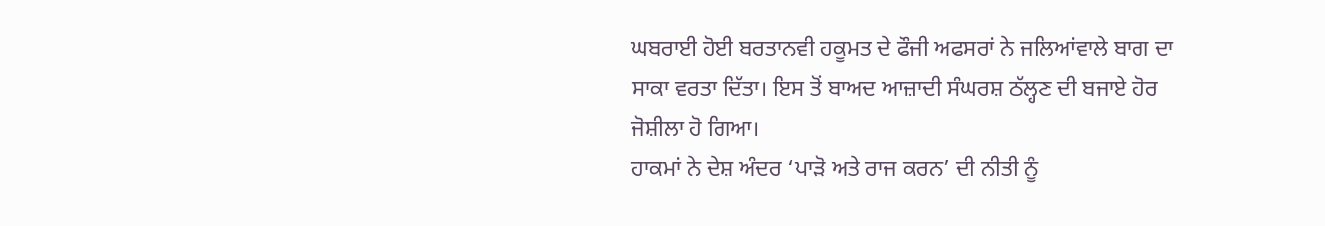ਘਬਰਾਈ ਹੋਈ ਬਰਤਾਨਵੀ ਹਕੂਮਤ ਦੇ ਫੌਜੀ ਅਫਸਰਾਂ ਨੇ ਜਲਿਆਂਵਾਲੇ ਬਾਗ ਦਾ ਸਾਕਾ ਵਰਤਾ ਦਿੱਤਾ। ਇਸ ਤੋਂ ਬਾਅਦ ਆਜ਼ਾਦੀ ਸੰਘਰਸ਼ ਠੱਲ੍ਹਣ ਦੀ ਬਜਾਏ ਹੋਰ ਜੋਸ਼ੀਲਾ ਹੋ ਗਿਆ।
ਹਾਕਮਾਂ ਨੇ ਦੇਸ਼ ਅੰਦਰ ‘ਪਾੜੋ ਅਤੇ ਰਾਜ ਕਰਨ’ ਦੀ ਨੀਤੀ ਨੂੰ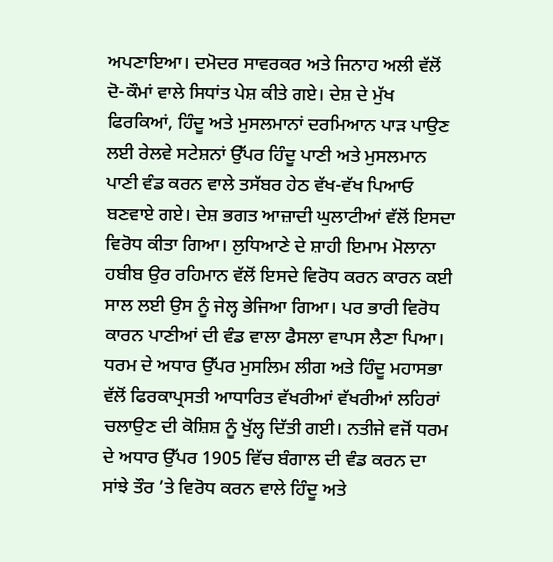ਅਪਣਾਇਆ। ਦਮੋਦਰ ਸਾਵਰਕਰ ਅਤੇ ਜਿਨਾਹ ਅਲੀ ਵੱਲੋਂ ਦੋ-ਕੌਮਾਂ ਵਾਲੇ ਸਿਧਾਂਤ ਪੇਸ਼ ਕੀਤੇ ਗਏ। ਦੇਸ਼ ਦੇ ਮੁੱਖ ਫਿਰਕਿਆਂ, ਹਿੰਦੂ ਅਤੇ ਮੁਸਲਮਾਨਾਂ ਦਰਮਿਆਨ ਪਾੜ ਪਾਉਣ ਲਈ ਰੇਲਵੇ ਸਟੇਸ਼ਨਾਂ ਉੱਪਰ ਹਿੰਦੂ ਪਾਣੀ ਅਤੇ ਮੁਸਲਮਾਨ ਪਾਣੀ ਵੰਡ ਕਰਨ ਵਾਲੇ ਤਸੱਬਰ ਹੇਠ ਵੱਖ-ਵੱਖ ਪਿਆਓ ਬਣਵਾਏ ਗਏ। ਦੇਸ਼ ਭਗਤ ਆਜ਼ਾਦੀ ਘੁਲਾਟੀਆਂ ਵੱਲੋਂ ਇਸਦਾ ਵਿਰੋਧ ਕੀਤਾ ਗਿਆ। ਲੁਧਿਆਣੇ ਦੇ ਸ਼ਾਹੀ ਇਮਾਮ ਮੋਲਾਨਾ ਹਬੀਬ ਉਰ ਰਹਿਮਾਨ ਵੱਲੋਂ ਇਸਦੇ ਵਿਰੋਧ ਕਰਨ ਕਾਰਨ ਕਈ ਸਾਲ ਲਈ ਉਸ ਨੂੰ ਜੇਲ੍ਹ ਭੇਜਿਆ ਗਿਆ। ਪਰ ਭਾਰੀ ਵਿਰੋਧ ਕਾਰਨ ਪਾਣੀਆਂ ਦੀ ਵੰਡ ਵਾਲਾ ਫੈਸਲਾ ਵਾਪਸ ਲੈਣਾ ਪਿਆ।
ਧਰਮ ਦੇ ਅਧਾਰ ਉੱਪਰ ਮੁਸਲਿਮ ਲੀਗ ਅਤੇ ਹਿੰਦੂ ਮਹਾਸਭਾ ਵੱਲੋਂ ਫਿਰਕਾਪ੍ਰਸਤੀ ਆਧਾਰਿਤ ਵੱਖਰੀਆਂ ਵੱਖਰੀਆਂ ਲਹਿਰਾਂ ਚਲਾਉਣ ਦੀ ਕੋਸ਼ਿਸ਼ ਨੂੰ ਖੁੱਲ੍ਹ ਦਿੱਤੀ ਗਈ। ਨਤੀਜੇ ਵਜੋਂ ਧਰਮ ਦੇ ਅਧਾਰ ਉੱਪਰ 1905 ਵਿੱਚ ਬੰਗਾਲ ਦੀ ਵੰਡ ਕਰਨ ਦਾ ਸਾਂਝੇ ਤੌਰ ’ਤੇ ਵਿਰੋਧ ਕਰਨ ਵਾਲੇ ਹਿੰਦੂ ਅਤੇ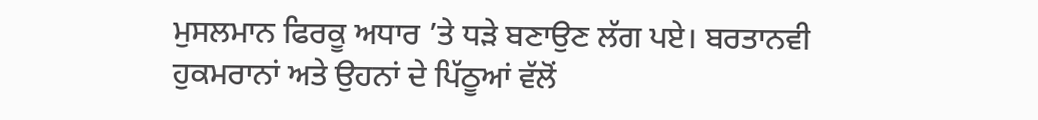ਮੁਸਲਮਾਨ ਫਿਰਕੂ ਅਧਾਰ ’ਤੇ ਧੜੇ ਬਣਾਉਣ ਲੱਗ ਪਏ। ਬਰਤਾਨਵੀ ਹੁਕਮਰਾਨਾਂ ਅਤੇ ਉਹਨਾਂ ਦੇ ਪਿੱਠੂਆਂ ਵੱਲੋਂ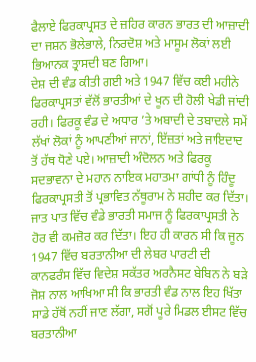ਫੈਲਾਏ ਫਿਰਕਾਪ੍ਰਸਤ ਦੇ ਜ਼ਹਿਰ ਕਾਰਨ ਭਾਰਤ ਦੀ ਆਜ਼ਾਦੀ ਦਾ ਜਸ਼ਨ ਭੋਲੇਭਾਲੇ, ਨਿਰਦੋਸ਼ ਅਤੇ ਮਾਸੂਮ ਲੋਕਾਂ ਲਈ ਭਿਆਨਕ ਤ੍ਰਾਸਦੀ ਬਣ ਗਿਆ।
ਦੇਸ਼ ਦੀ ਵੰਡ ਕੀਤੀ ਗਈ ਅਤੇ 1947 ਵਿੱਚ ਕਈ ਮਹੀਨੇ ਫਿਰਕਾਪ੍ਰਸਤਾਂ ਵੱਲੋਂ ਭਾਰਤੀਆਂ ਦੇ ਖੂਨ ਦੀ ਹੋਲੀ ਖੇਡੀ ਜਾਂਦੀ ਰਹੀ। ਫਿਰਕੂ ਵੰਡ ਦੇ ਅਧਾਰ ’ਤੇ ਅਬਾਦੀ ਦੇ ਤਬਾਦਲੇ ਸਮੇਂ ਲੱਖਾਂ ਲੋਕਾਂ ਨੂੰ ਆਪਣੀਆਂ ਜਾਨਾਂ, ਇੱਜ਼ਤਾਂ ਅਤੇ ਜਾਇਦਾਦ ਤੋਂ ਹੱਥ ਧੋਣੇ ਪਏ। ਆਜ਼ਾਦੀ ਅੰਦੋਲਨ ਅਤੇ ਫਿਰਕੂ ਸਦਭਾਵਨਾ ਦੇ ਮਹਾਨ ਨਾਇਕ ਮਹਾਤਮਾ ਗਾਂਧੀ ਨੂੰ ਹਿੰਦੂ ਫਿਰਕਾਪ੍ਰਸਤੀ ਤੋਂ ਪ੍ਰਭਾਵਿਤ ਨੱਥੂਰਾਮ ਨੇ ਸ਼ਹੀਦ ਕਰ ਦਿੱਤਾ।
ਜਾਤ ਪਾਤ ਵਿੱਚ ਵੰਡੇ ਭਾਰਤੀ ਸਮਾਜ ਨੂੰ ਫਿਰਕਾਪ੍ਰਸਤੀ ਨੇ ਹੋਰ ਵੀ ਕਮਜ਼ੋਰ ਕਰ ਦਿੱਤਾ। ਇਹ ਹੀ ਕਾਰਨ ਸੀ ਕਿ ਜੂਨ 1947 ਵਿੱਚ ਬਰਤਾਨੀਆ ਦੀ ਲੇਬਰ ਪਾਰਟੀ ਦੀ ਕਾਨਫਰੰਸ ਵਿੱਚ ਵਿਦੇਸ਼ ਸਕੱਤਰ ਅਰਨੈਸਟ ਬੇਬਿਨ ਨੇ ਬੜੇ ਜੋਸ਼ ਨਾਲ ਆਖਿਆ ਸੀ ਕਿ ਭਾਰਤੀ ਵੰਡ ਨਾਲ ਇਹ ਖਿੱਤਾ ਸਾਡੇ ਹੱਥੋਂ ਨਹੀਂ ਜਾਣ ਲੱਗਾ, ਸਗੋਂ ਪੂਰੇ ਮਿਡਲ ਈਸਟ ਵਿੱਚ ਬਰਤਾਨੀਆ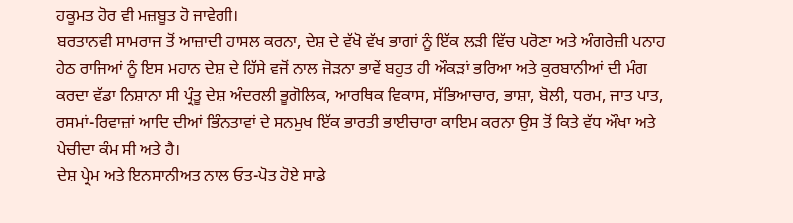ਹਕੂਮਤ ਹੋਰ ਵੀ ਮਜ਼ਬੂਤ ਹੋ ਜਾਵੇਗੀ।
ਬਰਤਾਨਵੀ ਸਾਮਰਾਜ ਤੋਂ ਆਜ਼ਾਦੀ ਹਾਸਲ ਕਰਨਾ, ਦੇਸ਼ ਦੇ ਵੱਖੋ ਵੱਖ ਭਾਗਾਂ ਨੂੰ ਇੱਕ ਲੜੀ ਵਿੱਚ ਪਰੋਣਾ ਅਤੇ ਅੰਗਰੇਜ਼ੀ ਪਨਾਹ ਹੇਠ ਰਾਜਿਆਂ ਨੂੰ ਇਸ ਮਹਾਨ ਦੇਸ਼ ਦੇ ਹਿੱਸੇ ਵਜੋਂ ਨਾਲ ਜੋੜਨਾ ਭਾਵੇਂ ਬਹੁਤ ਹੀ ਔਕੜਾਂ ਭਰਿਆ ਅਤੇ ਕੁਰਬਾਨੀਆਂ ਦੀ ਮੰਗ ਕਰਦਾ ਵੱਡਾ ਨਿਸ਼ਾਨਾ ਸੀ ਪ੍ਰੰਤੂ ਦੇਸ਼ ਅੰਦਰਲੀ ਭੂਗੋਲਿਕ, ਆਰਥਿਕ ਵਿਕਾਸ, ਸੱਭਿਆਚਾਰ, ਭਾਸ਼ਾ, ਬੋਲੀ, ਧਰਮ, ਜਾਤ ਪਾਤ, ਰਸਮਾਂ-ਰਿਵਾਜ਼ਾਂ ਆਦਿ ਦੀਆਂ ਭਿੰਨਤਾਵਾਂ ਦੇ ਸਨਮੁਖ ਇੱਕ ਭਾਰਤੀ ਭਾਈਚਾਰਾ ਕਾਇਮ ਕਰਨਾ ਉਸ ਤੋਂ ਕਿਤੇ ਵੱਧ ਔਖਾ ਅਤੇ ਪੇਚੀਦਾ ਕੰਮ ਸੀ ਅਤੇ ਹੈ।
ਦੇਸ਼ ਪ੍ਰੇਮ ਅਤੇ ਇਨਸਾਨੀਅਤ ਨਾਲ ਓਤ-ਪੋਤ ਹੋਏ ਸਾਡੇ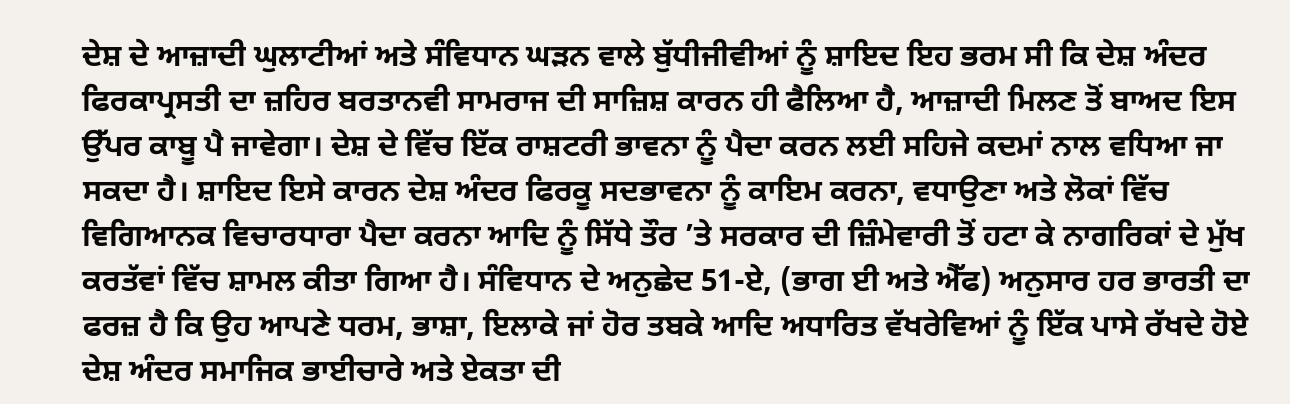ਦੇਸ਼ ਦੇ ਆਜ਼ਾਦੀ ਘੁਲਾਟੀਆਂ ਅਤੇ ਸੰਵਿਧਾਨ ਘੜਨ ਵਾਲੇ ਬੁੱਧੀਜੀਵੀਆਂ ਨੂੰ ਸ਼ਾਇਦ ਇਹ ਭਰਮ ਸੀ ਕਿ ਦੇਸ਼ ਅੰਦਰ ਫਿਰਕਾਪ੍ਰਸਤੀ ਦਾ ਜ਼ਹਿਰ ਬਰਤਾਨਵੀ ਸਾਮਰਾਜ ਦੀ ਸਾਜ਼ਿਸ਼ ਕਾਰਨ ਹੀ ਫੈਲਿਆ ਹੈ, ਆਜ਼ਾਦੀ ਮਿਲਣ ਤੋਂ ਬਾਅਦ ਇਸ ਉੱਪਰ ਕਾਬੂ ਪੈ ਜਾਵੇਗਾ। ਦੇਸ਼ ਦੇ ਵਿੱਚ ਇੱਕ ਰਾਸ਼ਟਰੀ ਭਾਵਨਾ ਨੂੰ ਪੈਦਾ ਕਰਨ ਲਈ ਸਹਿਜੇ ਕਦਮਾਂ ਨਾਲ ਵਧਿਆ ਜਾ ਸਕਦਾ ਹੈ। ਸ਼ਾਇਦ ਇਸੇ ਕਾਰਨ ਦੇਸ਼ ਅੰਦਰ ਫਿਰਕੂ ਸਦਭਾਵਨਾ ਨੂੰ ਕਾਇਮ ਕਰਨਾ, ਵਧਾਉਣਾ ਅਤੇ ਲੋਕਾਂ ਵਿੱਚ ਵਿਗਿਆਨਕ ਵਿਚਾਰਧਾਰਾ ਪੈਦਾ ਕਰਨਾ ਆਦਿ ਨੂੰ ਸਿੱਧੇ ਤੌਰ ’ਤੇ ਸਰਕਾਰ ਦੀ ਜ਼ਿੰਮੇਵਾਰੀ ਤੋਂ ਹਟਾ ਕੇ ਨਾਗਰਿਕਾਂ ਦੇ ਮੁੱਖ ਕਰਤੱਵਾਂ ਵਿੱਚ ਸ਼ਾਮਲ ਕੀਤਾ ਗਿਆ ਹੈ। ਸੰਵਿਧਾਨ ਦੇ ਅਨੁਛੇਦ 51-ਏ, (ਭਾਗ ਈ ਅਤੇ ਐੱਫ) ਅਨੁਸਾਰ ਹਰ ਭਾਰਤੀ ਦਾ ਫਰਜ਼ ਹੈ ਕਿ ਉਹ ਆਪਣੇ ਧਰਮ, ਭਾਸ਼ਾ, ਇਲਾਕੇ ਜਾਂ ਹੋਰ ਤਬਕੇ ਆਦਿ ਅਧਾਰਿਤ ਵੱਖਰੇਵਿਆਂ ਨੂੰ ਇੱਕ ਪਾਸੇ ਰੱਖਦੇ ਹੋਏ ਦੇਸ਼ ਅੰਦਰ ਸਮਾਜਿਕ ਭਾਈਚਾਰੇ ਅਤੇ ਏਕਤਾ ਦੀ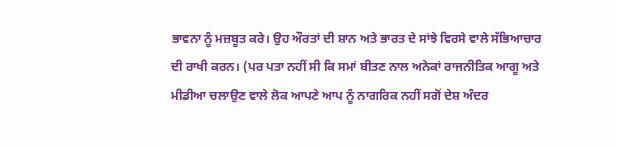ਭਾਵਨਾ ਨੂੰ ਮਜ਼ਬੂਤ ਕਰੇ। ਉਹ ਔਰਤਾਂ ਦੀ ਸ਼ਾਨ ਅਤੇ ਭਾਰਤ ਦੇ ਸਾਂਝੇ ਵਿਰਸੇ ਵਾਲੇ ਸੱਭਿਆਚਾਰ ਦੀ ਰਾਖੀ ਕਰਨ। (ਪਰ ਪਤਾ ਨਹੀਂ ਸੀ ਕਿ ਸਮਾਂ ਬੀਤਣ ਨਾਲ ਅਨੇਕਾਂ ਰਾਜਨੀਤਿਕ ਆਗੂ ਅਤੇ ਮੀਡੀਆ ਚਲਾਉਣ ਵਾਲੇ ਲੋਕ ਆਪਣੇ ਆਪ ਨੂੰ ਨਾਗਰਿਕ ਨਹੀਂ ਸਗੋਂ ਦੇਸ਼ ਅੰਦਰ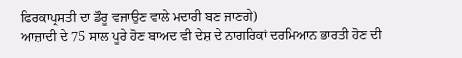ਫਿਰਕਾਪ੍ਰਸਤੀ ਦਾ ਡੌਰੂ ਵਜਾਉਣ ਵਾਲੇ ਮਦਾਰੀ ਬਣ ਜਾਣਗੇ)
ਆਜ਼ਾਦੀ ਦੇ 75 ਸਾਲ ਪੂਰੇ ਹੋਣ ਬਾਅਦ ਵੀ ਦੇਸ਼ ਦੇ ਨਾਗਰਿਕਾਂ ਦਰਮਿਆਨ ਭਾਰਤੀ ਹੋਣ ਦੀ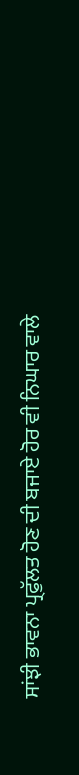ਸਾਂਝੀ ਭਾਵਨਾ ਪ੍ਰਫੁੱਲਤ ਹੋਣ ਦੀ ਬਜਾਏ ਹੋਰ ਵੀ ਨਿਘਾਰ ਵਾਲੇ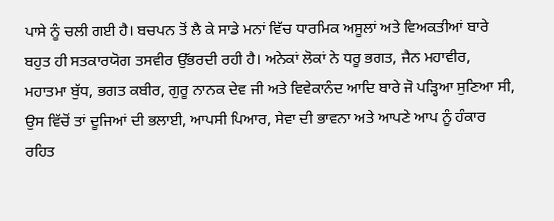ਪਾਸੇ ਨੂੰ ਚਲੀ ਗਈ ਹੈ। ਬਚਪਨ ਤੋਂ ਲੈ ਕੇ ਸਾਡੇ ਮਨਾਂ ਵਿੱਚ ਧਾਰਮਿਕ ਅਸੂਲਾਂ ਅਤੇ ਵਿਅਕਤੀਆਂ ਬਾਰੇ ਬਹੁਤ ਹੀ ਸਤਕਾਰਯੋਗ ਤਸਵੀਰ ਉੱਭਰਦੀ ਰਹੀ ਹੈ। ਅਨੇਕਾਂ ਲੋਕਾਂ ਨੇ ਧਰੂ ਭਗਤ, ਜੈਨ ਮਹਾਵੀਰ, ਮਹਾਤਮਾ ਬੁੱਧ, ਭਗਤ ਕਬੀਰ, ਗੁਰੂ ਨਾਨਕ ਦੇਵ ਜੀ ਅਤੇ ਵਿਵੇਕਾਨੰਦ ਆਦਿ ਬਾਰੇ ਜੋ ਪੜ੍ਹਿਆ ਸੁਣਿਆ ਸੀ, ਉਸ ਵਿੱਚੋਂ ਤਾਂ ਦੂਜਿਆਂ ਦੀ ਭਲਾਈ, ਆਪਸੀ ਪਿਆਰ, ਸੇਵਾ ਦੀ ਭਾਵਨਾ ਅਤੇ ਆਪਣੇ ਆਪ ਨੂੰ ਹੰਕਾਰ ਰਹਿਤ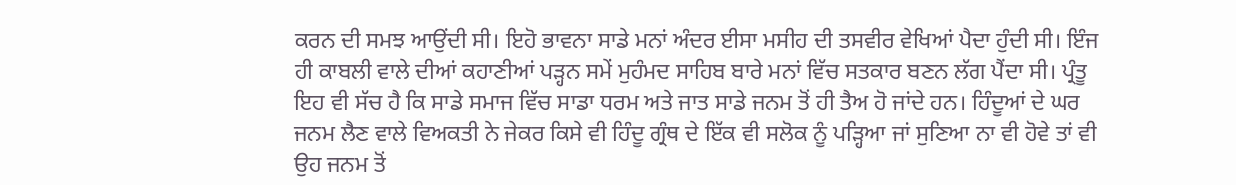ਕਰਨ ਦੀ ਸਮਝ ਆਉਂਦੀ ਸੀ। ਇਹੋ ਭਾਵਨਾ ਸਾਡੇ ਮਨਾਂ ਅੰਦਰ ਈਸਾ ਮਸੀਹ ਦੀ ਤਸਵੀਰ ਵੇਖਿਆਂ ਪੈਦਾ ਹੁੰਦੀ ਸੀ। ਇੰਜ ਹੀ ਕਾਬਲੀ ਵਾਲੇ ਦੀਆਂ ਕਹਾਣੀਆਂ ਪੜ੍ਹਨ ਸਮੇਂ ਮੁਹੰਮਦ ਸਾਹਿਬ ਬਾਰੇ ਮਨਾਂ ਵਿੱਚ ਸਤਕਾਰ ਬਣਨ ਲੱਗ ਪੈਂਦਾ ਸੀ। ਪ੍ਰੰਤੂ ਇਹ ਵੀ ਸੱਚ ਹੈ ਕਿ ਸਾਡੇ ਸਮਾਜ ਵਿੱਚ ਸਾਡਾ ਧਰਮ ਅਤੇ ਜਾਤ ਸਾਡੇ ਜਨਮ ਤੋਂ ਹੀ ਤੈਅ ਹੋ ਜਾਂਦੇ ਹਨ। ਹਿੰਦੂਆਂ ਦੇ ਘਰ ਜਨਮ ਲੈਣ ਵਾਲੇ ਵਿਅਕਤੀ ਨੇ ਜੇਕਰ ਕਿਸੇ ਵੀ ਹਿੰਦੂ ਗ੍ਰੰਥ ਦੇ ਇੱਕ ਵੀ ਸਲੋਕ ਨੂੰ ਪੜ੍ਹਿਆ ਜਾਂ ਸੁਣਿਆ ਨਾ ਵੀ ਹੋਵੇ ਤਾਂ ਵੀ ਉਹ ਜਨਮ ਤੋਂ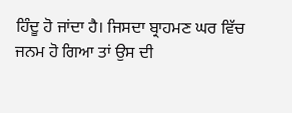ਹਿੰਦੂ ਹੋ ਜਾਂਦਾ ਹੈ। ਜਿਸਦਾ ਬ੍ਰਾਹਮਣ ਘਰ ਵਿੱਚ ਜਨਮ ਹੋ ਗਿਆ ਤਾਂ ਉਸ ਦੀ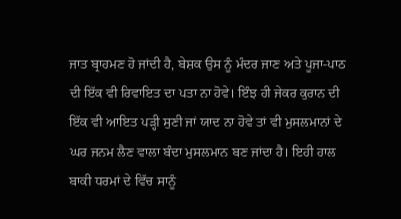ਜਾਤ ਬ੍ਰਾਹਮਣ ਹੋ ਜਾਂਦੀ ਹੈ, ਬੇਸ਼ਕ ਉਸ ਨੂੰ ਮੰਦਰ ਜਾਣ ਅਤੇ ਪੂਜਾ-ਪਾਠ ਦੀ ਇੱਕ ਵੀ ਰਿਵਾਇਤ ਦਾ ਪਤਾ ਨਾ ਹੋਵੇ। ਇੰਝ ਹੀ ਜੇਕਰ ਕੁਰਾਨ ਦੀ ਇੱਕ ਵੀ ਆਇਤ ਪੜ੍ਹੀ ਸੁਣੀ ਜਾਂ ਯਾਦ ਨਾ ਹੋਵੇ ਤਾਂ ਵੀ ਮੁਸਲਮਾਨਾਂ ਦੇ ਘਰ ਜਨਮ ਲੈਣ ਵਾਲਾ ਬੰਦਾ ਮੁਸਲਮਾਨ ਬਣ ਜਾਂਦਾ ਹੈ। ਇਹੀ ਹਾਲ ਬਾਕੀ ਧਰਮਾਂ ਦੇ ਵਿੱਚ ਸਾਨੂੰ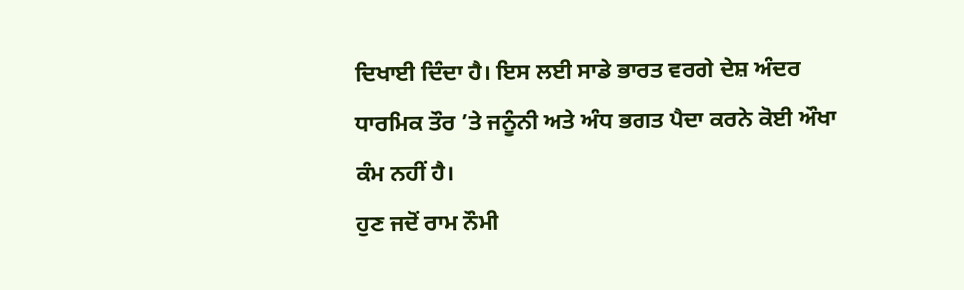ਦਿਖਾਈ ਦਿੰਦਾ ਹੈ। ਇਸ ਲਈ ਸਾਡੇ ਭਾਰਤ ਵਰਗੇ ਦੇਸ਼ ਅੰਦਰ ਧਾਰਮਿਕ ਤੌਰ ’ਤੇ ਜਨੂੰਨੀ ਅਤੇ ਅੰਧ ਭਗਤ ਪੈਦਾ ਕਰਨੇ ਕੋਈ ਔਖਾ ਕੰਮ ਨਹੀਂ ਹੈ।
ਹੁਣ ਜਦੋਂ ਰਾਮ ਨੌਮੀ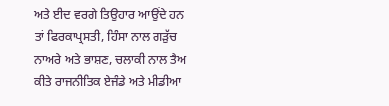ਅਤੇ ਈਦ ਵਰਗੇ ਤਿਉਹਾਰ ਆਉਂਦੇ ਹਨ ਤਾਂ ਫਿਰਕਾਪ੍ਰਸਤੀ, ਹਿੰਸਾ ਨਾਲ ਗੜੁੱਚ ਨਾਅਰੇ ਅਤੇ ਭਾਸ਼ਣ, ਚਲਾਕੀ ਨਾਲ ਤੈਅ ਕੀਤੇ ਰਾਜਨੀਤਿਕ ਏਜੰਡੇ ਅਤੇ ਮੀਡੀਆ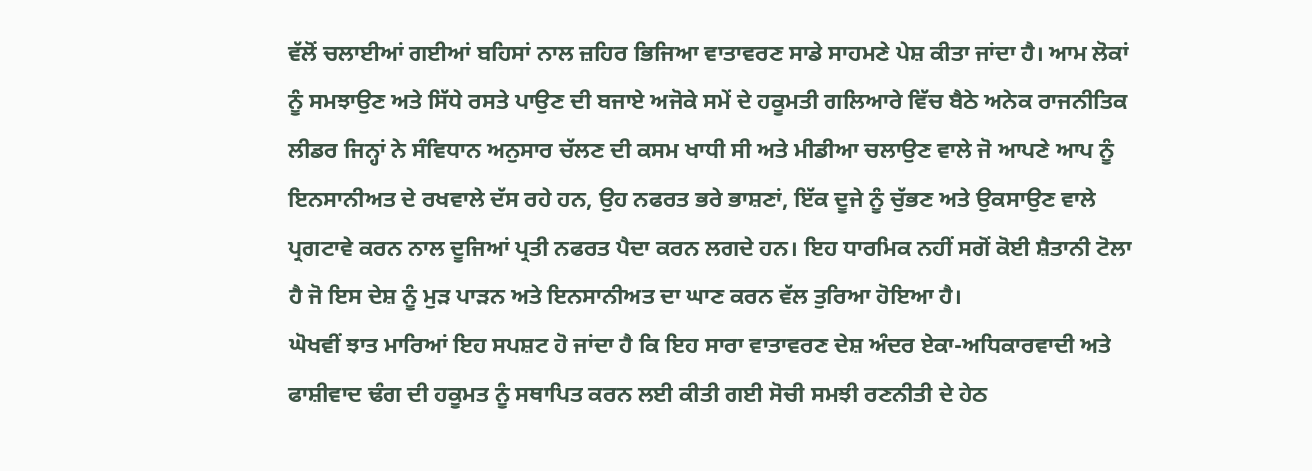ਵੱਲੋਂ ਚਲਾਈਆਂ ਗਈਆਂ ਬਹਿਸਾਂ ਨਾਲ ਜ਼ਹਿਰ ਭਿਜਿਆ ਵਾਤਾਵਰਣ ਸਾਡੇ ਸਾਹਮਣੇ ਪੇਸ਼ ਕੀਤਾ ਜਾਂਦਾ ਹੈ। ਆਮ ਲੋਕਾਂ ਨੂੰ ਸਮਝਾਉਣ ਅਤੇ ਸਿੱਧੇ ਰਸਤੇ ਪਾਉਣ ਦੀ ਬਜਾਏ ਅਜੋਕੇ ਸਮੇਂ ਦੇ ਹਕੂਮਤੀ ਗਲਿਆਰੇ ਵਿੱਚ ਬੈਠੇ ਅਨੇਕ ਰਾਜਨੀਤਿਕ ਲੀਡਰ ਜਿਨ੍ਹਾਂ ਨੇ ਸੰਵਿਧਾਨ ਅਨੁਸਾਰ ਚੱਲਣ ਦੀ ਕਸਮ ਖਾਧੀ ਸੀ ਅਤੇ ਮੀਡੀਆ ਚਲਾਉਣ ਵਾਲੇ ਜੋ ਆਪਣੇ ਆਪ ਨੂੰ ਇਨਸਾਨੀਅਤ ਦੇ ਰਖਵਾਲੇ ਦੱਸ ਰਹੇ ਹਨ, ਉਹ ਨਫਰਤ ਭਰੇ ਭਾਸ਼ਣਾਂ, ਇੱਕ ਦੂਜੇ ਨੂੰ ਚੁੱਭਣ ਅਤੇ ਉਕਸਾਉਣ ਵਾਲੇ ਪ੍ਰਗਟਾਵੇ ਕਰਨ ਨਾਲ ਦੂਜਿਆਂ ਪ੍ਰਤੀ ਨਫਰਤ ਪੈਦਾ ਕਰਨ ਲਗਦੇ ਹਨ। ਇਹ ਧਾਰਮਿਕ ਨਹੀਂ ਸਗੋਂ ਕੋਈ ਸ਼ੈਤਾਨੀ ਟੋਲਾ ਹੈ ਜੋ ਇਸ ਦੇਸ਼ ਨੂੰ ਮੁੜ ਪਾੜਨ ਅਤੇ ਇਨਸਾਨੀਅਤ ਦਾ ਘਾਣ ਕਰਨ ਵੱਲ ਤੁਰਿਆ ਹੋਇਆ ਹੈ।
ਘੋਖਵੀਂ ਝਾਤ ਮਾਰਿਆਂ ਇਹ ਸਪਸ਼ਟ ਹੋ ਜਾਂਦਾ ਹੈ ਕਿ ਇਹ ਸਾਰਾ ਵਾਤਾਵਰਣ ਦੇਸ਼ ਅੰਦਰ ਏਕਾ-ਅਧਿਕਾਰਵਾਦੀ ਅਤੇ ਫਾਸ਼ੀਵਾਦ ਢੰਗ ਦੀ ਹਕੂਮਤ ਨੂੰ ਸਥਾਪਿਤ ਕਰਨ ਲਈ ਕੀਤੀ ਗਈ ਸੋਚੀ ਸਮਝੀ ਰਣਨੀਤੀ ਦੇ ਹੇਠ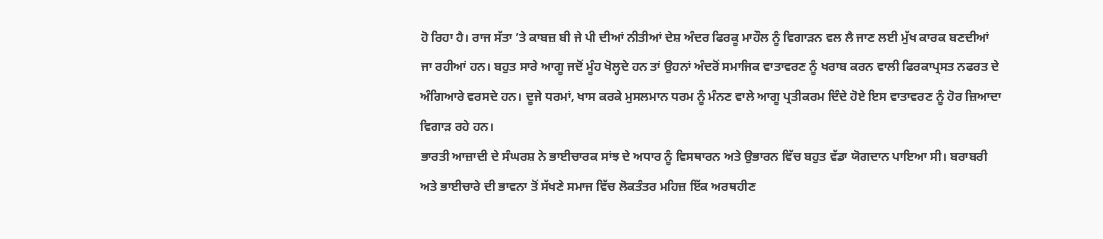ਹੋ ਰਿਹਾ ਹੈ। ਰਾਜ ਸੱਤਾ ’ਤੇ ਕਾਬਜ਼ ਬੀ ਜੇ ਪੀ ਦੀਆਂ ਨੀਤੀਆਂ ਦੇਸ਼ ਅੰਦਰ ਫਿਰਕੂ ਮਾਹੌਲ ਨੂੰ ਵਿਗਾੜਨ ਵਲ ਲੈ ਜਾਣ ਲਈ ਮੁੱਖ ਕਾਰਕ ਬਣਦੀਆਂ ਜਾ ਰਹੀਆਂ ਹਨ। ਬਹੁਤ ਸਾਰੇ ਆਗੂ ਜਦੋਂ ਮੂੰਹ ਖੋਲ੍ਹਦੇ ਹਨ ਤਾਂ ਉਹਨਾਂ ਅੰਦਰੋਂ ਸਮਾਜਿਕ ਵਾਤਾਵਰਣ ਨੂੰ ਖਰਾਬ ਕਰਨ ਵਾਲੀ ਫਿਰਕਾਪ੍ਰਸਤ ਨਫਰਤ ਦੇ ਅੰਗਿਆਰੇ ਵਰਸਦੇ ਹਨ। ਦੂਜੇ ਧਰਮਾਂ, ਖਾਸ ਕਰਕੇ ਮੁਸਲਮਾਨ ਧਰਮ ਨੂੰ ਮੰਨਣ ਵਾਲੇ ਆਗੂ ਪ੍ਰਤੀਕਰਮ ਦਿੰਦੇ ਹੋਏ ਇਸ ਵਾਤਾਵਰਣ ਨੂੰ ਹੋਰ ਜ਼ਿਆਦਾ ਵਿਗਾੜ ਰਹੇ ਹਨ।
ਭਾਰਤੀ ਆਜ਼ਾਦੀ ਦੇ ਸੰਘਰਸ਼ ਨੇ ਭਾਈਚਾਰਕ ਸਾਂਝ ਦੇ ਅਧਾਰ ਨੂੰ ਵਿਸਥਾਰਨ ਅਤੇ ਉਭਾਰਨ ਵਿੱਚ ਬਹੁਤ ਵੱਡਾ ਯੋਗਦਾਨ ਪਾਇਆ ਸੀ। ਬਰਾਬਰੀ ਅਤੇ ਭਾਈਚਾਰੇ ਦੀ ਭਾਵਨਾ ਤੋਂ ਸੱਖਣੇ ਸਮਾਜ ਵਿੱਚ ਲੋਕਤੰਤਰ ਮਹਿਜ਼ ਇੱਕ ਅਰਥਹੀਣ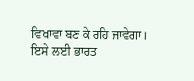ਵਿਖਾਵਾ ਬਣ ਕੇ ਰਹਿ ਜਾਵੇਗਾ। ਇਸੇ ਲਈ ਭਾਰਤ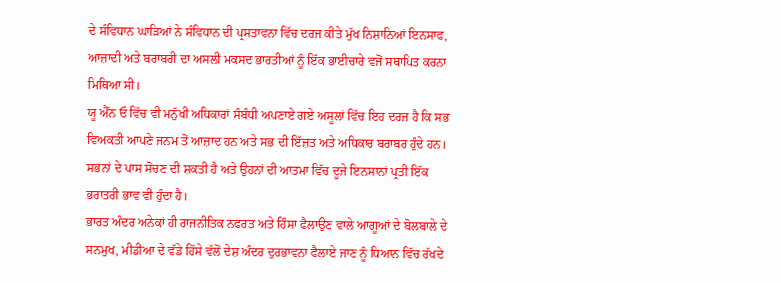ਦੇ ਸੰਵਿਧਾਨ ਘਾੜਿਆਂ ਨੇ ਸੰਵਿਧਾਨ ਦੀ ਪ੍ਰਸਤਾਵਨਾ ਵਿੱਚ ਦਰਜ ਕੀਤੇ ਮੁੱਖ ਨਿਸ਼ਾਨਿਆਂ ਇਨਸਾਫ, ਆਜ਼ਾਦੀ ਅਤੇ ਬਰਾਬਰੀ ਦਾ ਅਸਲੀ ਮਕਸਦ ਭਾਰਤੀਆਂ ਨੂੰ ਇੱਕ ਭਾਈਚਾਰੇ ਵਜੋਂ ਸਥਾਪਿਤ ਕਰਨਾ ਮਿਥਿਆ ਸੀ।
ਯੂ ਐੱਨ ਓ ਵਿੱਚ ਵੀ ਮਨੁੱਖੀ ਅਧਿਕਾਰਾਂ ਸੰਬੰਧੀ ਅਪਣਾਏ ਗਏ ਅਸੂਲਾਂ ਵਿੱਚ ਇਹ ਦਰਜ ਹੈ ਕਿ ਸਭ ਵਿਅਕਤੀ ਆਪਣੇ ਜਨਮ ਤੋਂ ਆਜ਼ਾਦ ਹਨ ਅਤੇ ਸਭ ਦੀ ਇੱਜ਼ਤ ਅਤੇ ਅਧਿਕਾਰ ਬਰਾਬਰ ਹੁੰਦੇ ਹਨ। ਸਭਨਾਂ ਦੇ ਪਾਸ ਸੋਚਣ ਦੀ ਸ਼ਕਤੀ ਹੈ ਅਤੇ ਉਹਨਾਂ ਦੀ ਆਤਮਾ ਵਿੱਚ ਦੂਜੇ ਇਨਸਾਨਾਂ ਪ੍ਰਤੀ ਇੱਕ ਭਰਾਤਰੀ ਭਾਵ ਵੀ ਹੁੰਦਾ ਹੈ।
ਭਾਰਤ ਅੰਦਰ ਅਨੇਕਾਂ ਹੀ ਰਾਜਨੀਤਿਕ ਨਫਰਤ ਅਤੇ ਹਿੰਸਾ ਫੈਲਾਉਣ ਵਾਲੇ ਆਗੂਆਂ ਦੇ ਬੋਲਬਾਲੇ ਦੇ ਸਨਮੁਖ, ਮੀਡੀਆ ਦੇ ਵੱਡੇ ਹਿੱਸੇ ਵੱਲੋਂ ਦੇਸ਼ ਅੰਦਰ ਦੁਰਭਾਵਨਾ ਫੈਲਾਏ ਜਾਣ ਨੂੰ ਧਿਆਨ ਵਿੱਚ ਰੱਖਦੇ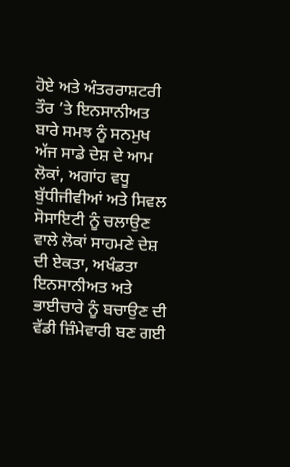ਹੋਏ ਅਤੇ ਅੰਤਰਰਾਸ਼ਟਰੀ ਤੌਰ ’ਤੇ ਇਨਸਾਨੀਅਤ ਬਾਰੇ ਸਮਝ ਨੂੰ ਸਨਮੁਖ ਅੱਜ ਸਾਡੇ ਦੇਸ਼ ਦੇ ਆਮ ਲੋਕਾਂ, ਅਗਾਂਹ ਵਧੂ ਬੁੱਧੀਜੀਵੀਆਂ ਅਤੇ ਸਿਵਲ ਸੋਸਾਇਟੀ ਨੂੰ ਚਲਾਉਣ ਵਾਲੇ ਲੋਕਾਂ ਸਾਹਮਣੇ ਦੇਸ਼ ਦੀ ਏਕਤਾ, ਅਖੰਡਤਾ ਇਨਸਾਨੀਅਤ ਅਤੇ ਭਾਈਚਾਰੇ ਨੂੰ ਬਚਾਉਣ ਦੀ ਵੱਡੀ ਜ਼ਿੰਮੇਵਾਰੀ ਬਣ ਗਈ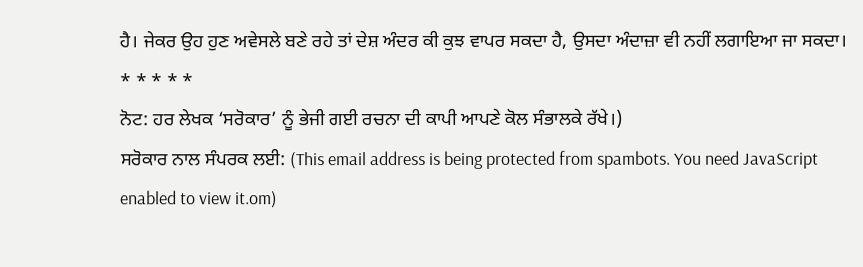ਹੈ। ਜੇਕਰ ਉਹ ਹੁਣ ਅਵੇਸਲੇ ਬਣੇ ਰਹੇ ਤਾਂ ਦੇਸ਼ ਅੰਦਰ ਕੀ ਕੁਝ ਵਾਪਰ ਸਕਦਾ ਹੈ, ਉਸਦਾ ਅੰਦਾਜ਼ਾ ਵੀ ਨਹੀਂ ਲਗਾਇਆ ਜਾ ਸਕਦਾ।
* * * * *
ਨੋਟ: ਹਰ ਲੇਖਕ ‘ਸਰੋਕਾਰ’ ਨੂੰ ਭੇਜੀ ਗਈ ਰਚਨਾ ਦੀ ਕਾਪੀ ਆਪਣੇ ਕੋਲ ਸੰਭਾਲਕੇ ਰੱਖੇ।)
ਸਰੋਕਾਰ ਨਾਲ ਸੰਪਰਕ ਲਈ: (This email address is being protected from spambots. You need JavaScript enabled to view it.om)